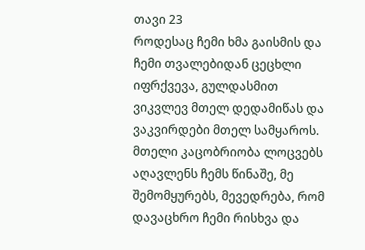თავი 23
როდესაც ჩემი ხმა გაისმის და ჩემი თვალებიდან ცეცხლი იფრქვევა, გულდასმით ვიკვლევ მთელ დედამიწას და ვაკვირდები მთელ სამყაროს. მთელი კაცობრიობა ლოცვებს აღავლენს ჩემს წინაშე, მე შემომყურებს, მევედრება, რომ დავაცხრო ჩემი რისხვა და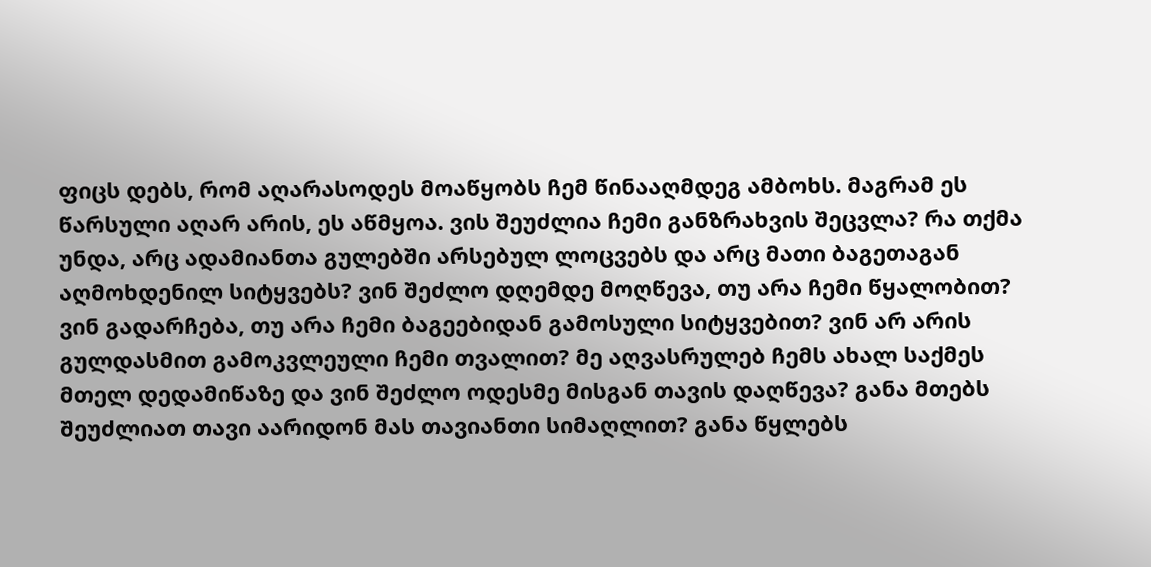ფიცს დებს, რომ აღარასოდეს მოაწყობს ჩემ წინააღმდეგ ამბოხს. მაგრამ ეს წარსული აღარ არის, ეს აწმყოა. ვის შეუძლია ჩემი განზრახვის შეცვლა? რა თქმა უნდა, არც ადამიანთა გულებში არსებულ ლოცვებს და არც მათი ბაგეთაგან აღმოხდენილ სიტყვებს? ვინ შეძლო დღემდე მოღწევა, თუ არა ჩემი წყალობით? ვინ გადარჩება, თუ არა ჩემი ბაგეებიდან გამოსული სიტყვებით? ვინ არ არის გულდასმით გამოკვლეული ჩემი თვალით? მე აღვასრულებ ჩემს ახალ საქმეს მთელ დედამიწაზე და ვინ შეძლო ოდესმე მისგან თავის დაღწევა? განა მთებს შეუძლიათ თავი აარიდონ მას თავიანთი სიმაღლით? განა წყლებს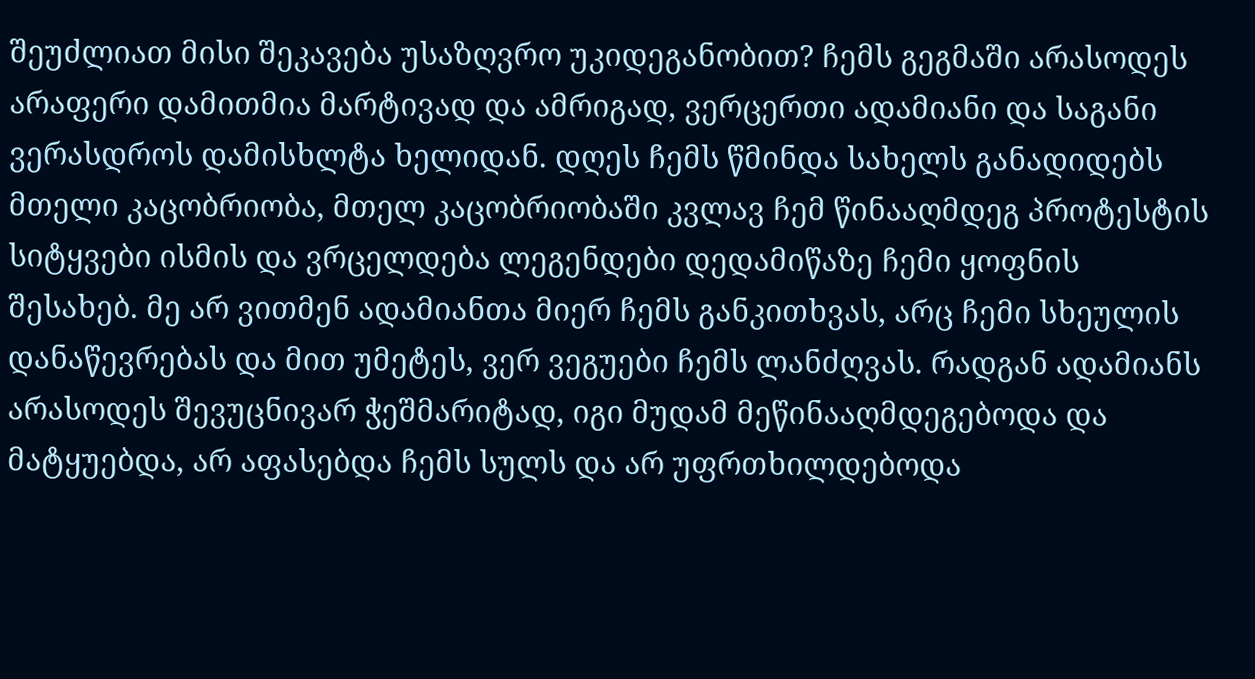შეუძლიათ მისი შეკავება უსაზღვრო უკიდეგანობით? ჩემს გეგმაში არასოდეს არაფერი დამითმია მარტივად და ამრიგად, ვერცერთი ადამიანი და საგანი ვერასდროს დამისხლტა ხელიდან. დღეს ჩემს წმინდა სახელს განადიდებს მთელი კაცობრიობა, მთელ კაცობრიობაში კვლავ ჩემ წინააღმდეგ პროტესტის სიტყვები ისმის და ვრცელდება ლეგენდები დედამიწაზე ჩემი ყოფნის შესახებ. მე არ ვითმენ ადამიანთა მიერ ჩემს განკითხვას, არც ჩემი სხეულის დანაწევრებას და მით უმეტეს, ვერ ვეგუები ჩემს ლანძღვას. რადგან ადამიანს არასოდეს შევუცნივარ ჭეშმარიტად, იგი მუდამ მეწინააღმდეგებოდა და მატყუებდა, არ აფასებდა ჩემს სულს და არ უფრთხილდებოდა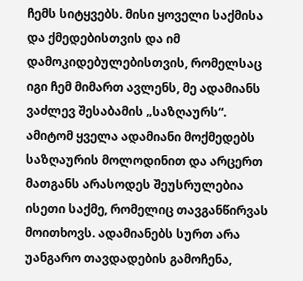ჩემს სიტყვებს. მისი ყოველი საქმისა და ქმედებისთვის და იმ დამოკიდებულებისთვის, რომელსაც იგი ჩემ მიმართ ავლენს, მე ადამიანს ვაძლევ შესაბამის „საზღაურს“. ამიტომ ყველა ადამიანი მოქმედებს საზღაურის მოლოდინით და არცერთ მათგანს არასოდეს შეუსრულებია ისეთი საქმე, რომელიც თავგანწირვას მოითხოვს. ადამიანებს სურთ არა უანგარო თავდადების გამოჩენა,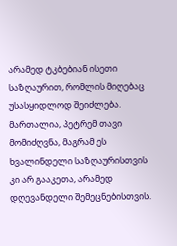არამედ ტკბებიან ისეთი საზღაურით, რომლის მიღებაც უსასყიდლოდ შეიძლება. მართალია, პეტრემ თავი მომიძღვნა, მაგრამ ეს ხვალინდელი საზღაურისთვის კი არ გააკეთა, არამედ დღევანდელი შემეცნებისთვის.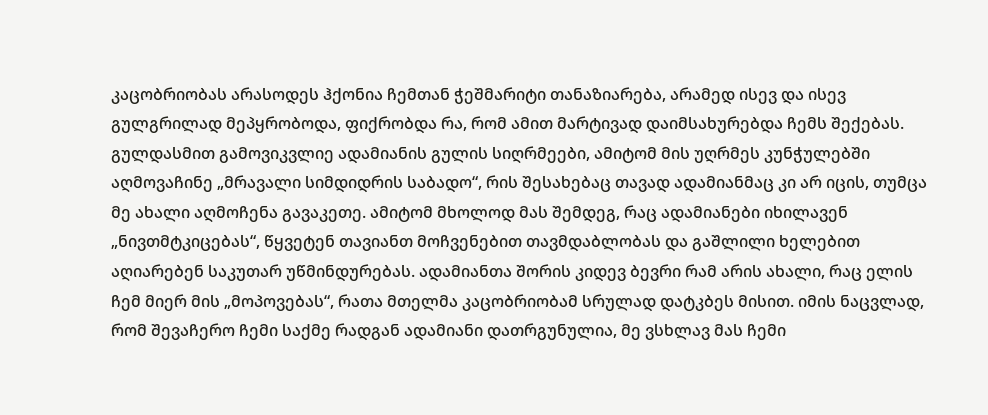კაცობრიობას არასოდეს ჰქონია ჩემთან ჭეშმარიტი თანაზიარება, არამედ ისევ და ისევ გულგრილად მეპყრობოდა, ფიქრობდა რა, რომ ამით მარტივად დაიმსახურებდა ჩემს შექებას. გულდასმით გამოვიკვლიე ადამიანის გულის სიღრმეები, ამიტომ მის უღრმეს კუნჭულებში აღმოვაჩინე „მრავალი სიმდიდრის საბადო“, რის შესახებაც თავად ადამიანმაც კი არ იცის, თუმცა მე ახალი აღმოჩენა გავაკეთე. ამიტომ მხოლოდ მას შემდეგ, რაც ადამიანები იხილავენ „ნივთმტკიცებას“, წყვეტენ თავიანთ მოჩვენებით თავმდაბლობას და გაშლილი ხელებით აღიარებენ საკუთარ უწმინდურებას. ადამიანთა შორის კიდევ ბევრი რამ არის ახალი, რაც ელის ჩემ მიერ მის „მოპოვებას“, რათა მთელმა კაცობრიობამ სრულად დატკბეს მისით. იმის ნაცვლად, რომ შევაჩერო ჩემი საქმე რადგან ადამიანი დათრგუნულია, მე ვსხლავ მას ჩემი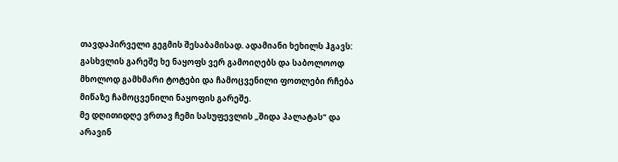თავდაპირველი გეგმის შესაბამისად. ადამიანი ხეხილს ჰგავს: გასხვლის გარეშე ხე ნაყოფს ვერ გამოიღებს და საბოლოოდ მხოლოდ გამხმარი ტოტები და ჩამოცვენილი ფოთლები რჩება მიწაზე ჩამოცვენილი ნაყოფის გარეშე.
მე დღითიდღე ვრთავ ჩემი სასუფევლის „შიდა პალატას“ და არავინ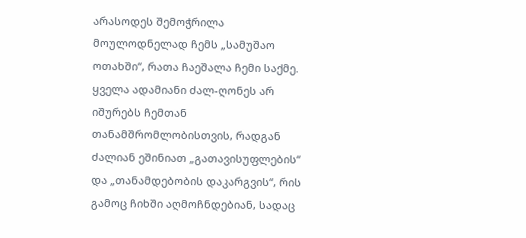არასოდეს შემოჭრილა მოულოდნელად ჩემს „სამუშაო ოთახში“, რათა ჩაეშალა ჩემი საქმე. ყველა ადამიანი ძალ-ღონეს არ იშურებს ჩემთან თანამშრომლობისთვის, რადგან ძალიან ეშინიათ „გათავისუფლების“ და „თანამდებობის დაკარგვის“, რის გამოც ჩიხში აღმოჩნდებიან, სადაც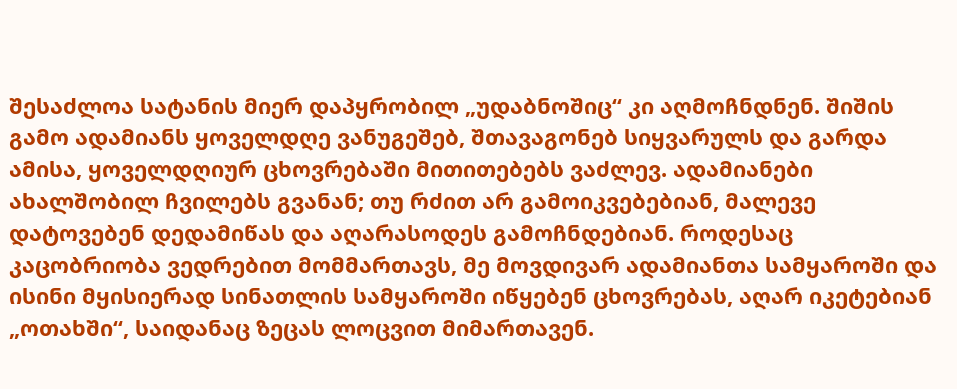შესაძლოა სატანის მიერ დაპყრობილ „უდაბნოშიც“ კი აღმოჩნდნენ. შიშის გამო ადამიანს ყოველდღე ვანუგეშებ, შთავაგონებ სიყვარულს და გარდა ამისა, ყოველდღიურ ცხოვრებაში მითითებებს ვაძლევ. ადამიანები ახალშობილ ჩვილებს გვანან; თუ რძით არ გამოიკვებებიან, მალევე დატოვებენ დედამიწას და აღარასოდეს გამოჩნდებიან. როდესაც კაცობრიობა ვედრებით მომმართავს, მე მოვდივარ ადამიანთა სამყაროში და ისინი მყისიერად სინათლის სამყაროში იწყებენ ცხოვრებას, აღარ იკეტებიან „ოთახში“, საიდანაც ზეცას ლოცვით მიმართავენ.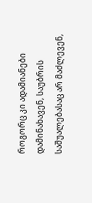როგორც კი ადამიანები დამინახავენ, საუბრის საშუალებასაც არ მაძლევენ,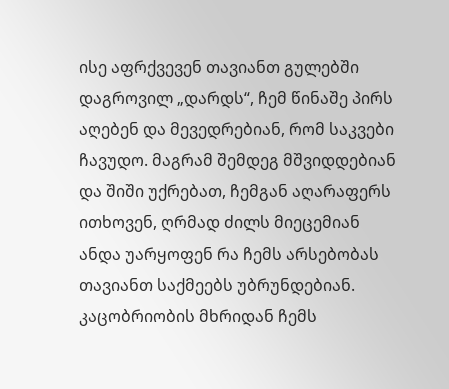ისე აფრქვევენ თავიანთ გულებში დაგროვილ „დარდს“, ჩემ წინაშე პირს აღებენ და მევედრებიან, რომ საკვები ჩავუდო. მაგრამ შემდეგ მშვიდდებიან და შიში უქრებათ, ჩემგან აღარაფერს ითხოვენ, ღრმად ძილს მიეცემიან ანდა უარყოფენ რა ჩემს არსებობას თავიანთ საქმეებს უბრუნდებიან. კაცობრიობის მხრიდან ჩემს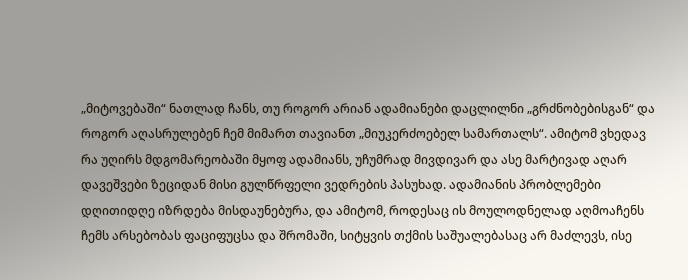„მიტოვებაში“ ნათლად ჩანს, თუ როგორ არიან ადამიანები დაცლილნი „გრძნობებისგან“ და როგორ აღასრულებენ ჩემ მიმართ თავიანთ „მიუკერძოებელ სამართალს“. ამიტომ ვხედავ რა უღირს მდგომარეობაში მყოფ ადამიანს, უჩუმრად მივდივარ და ასე მარტივად აღარ დავეშვები ზეციდან მისი გულწრფელი ვედრების პასუხად. ადამიანის პრობლემები დღითიდღე იზრდება მისდაუნებურა, და ამიტომ, როდესაც ის მოულოდნელად აღმოაჩენს ჩემს არსებობას ფაციფუცსა და შრომაში, სიტყვის თქმის საშუალებასაც არ მაძლევს, ისე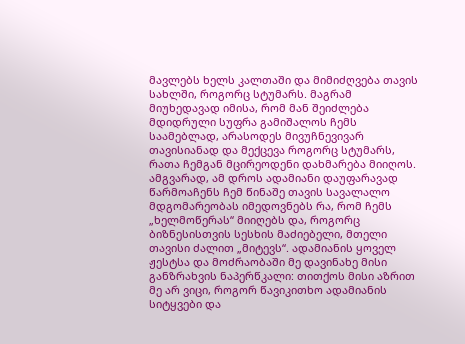მავლებს ხელს კალთაში და მიმიძღვება თავის სახლში, როგორც სტუმარს. მაგრამ მიუხედავად იმისა, რომ მან შეიძლება მდიდრული სუფრა გამიშალოს ჩემს საამებლად, არასოდეს მივუჩნევივარ თავისიანად და მექცევა როგორც სტუმარს, რათა ჩემგან მცირეოდენი დახმარება მიიღოს. ამგვარად, ამ დროს ადამიანი დაუფარავად წარმოაჩენს ჩემ წინაშე თავის სავალალო მდგომარეობას იმედოვნებს რა, რომ ჩემს „ხელმოწერას“ მიიღებს და, როგორც ბიზნესისთვის სესხის მაძიებელი, მთელი თავისი ძალით „მიტევს“. ადამიანის ყოველ ჟესტსა და მოძრაობაში მე დავინახე მისი განზრახვის ნაპერწკალი: თითქოს მისი აზრით მე არ ვიცი, როგორ წავიკითხო ადამიანის სიტყვები და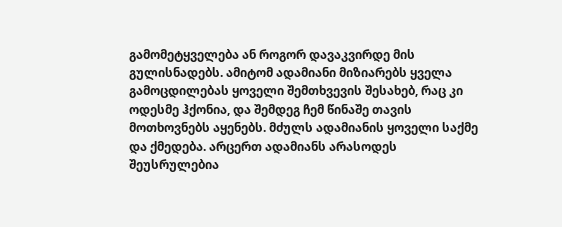გამომეტყველება ან როგორ დავაკვირდე მის გულისნადებს. ამიტომ ადამიანი მიზიარებს ყველა გამოცდილებას ყოველი შემთხვევის შესახებ, რაც კი ოდესმე ჰქონია, და შემდეგ ჩემ წინაშე თავის მოთხოვნებს აყენებს. მძულს ადამიანის ყოველი საქმე და ქმედება. არცერთ ადამიანს არასოდეს შეუსრულებია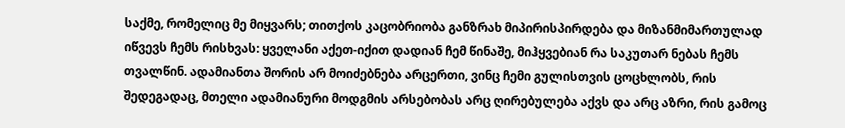საქმე, რომელიც მე მიყვარს; თითქოს კაცობრიობა განზრახ მიპირისპირდება და მიზანმიმართულად იწვევს ჩემს რისხვას: ყველანი აქეთ-იქით დადიან ჩემ წინაშე, მიჰყვებიან რა საკუთარ ნებას ჩემს თვალწინ. ადამიანთა შორის არ მოიძებნება არცერთი, ვინც ჩემი გულისთვის ცოცხლობს, რის შედეგადაც, მთელი ადამიანური მოდგმის არსებობას არც ღირებულება აქვს და არც აზრი, რის გამოც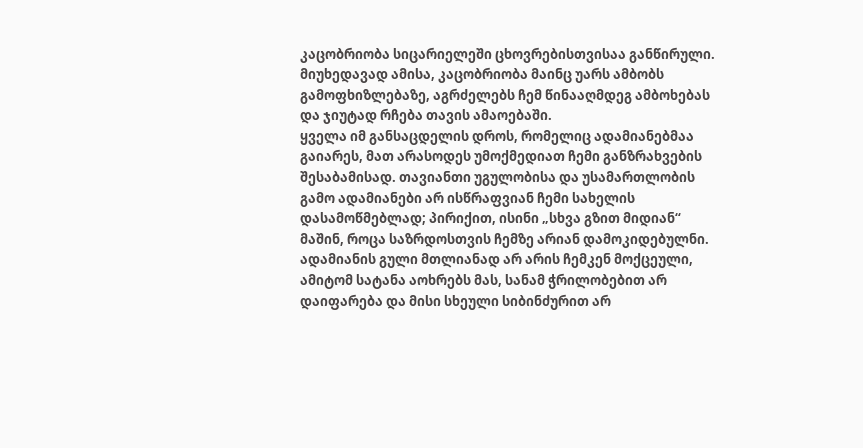კაცობრიობა სიცარიელეში ცხოვრებისთვისაა განწირული. მიუხედავად ამისა, კაცობრიობა მაინც უარს ამბობს გამოფხიზლებაზე, აგრძელებს ჩემ წინააღმდეგ ამბოხებას და ჯიუტად რჩება თავის ამაოებაში.
ყველა იმ განსაცდელის დროს, რომელიც ადამიანებმაა გაიარეს, მათ არასოდეს უმოქმედიათ ჩემი განზრახვების შესაბამისად. თავიანთი უგულობისა და უსამართლობის გამო ადამიანები არ ისწრაფვიან ჩემი სახელის დასამოწმებლად; პირიქით, ისინი „სხვა გზით მიდიან“ მაშინ, როცა საზრდოსთვის ჩემზე არიან დამოკიდებულნი. ადამიანის გული მთლიანად არ არის ჩემკენ მოქცეული, ამიტომ სატანა აოხრებს მას, სანამ ჭრილობებით არ დაიფარება და მისი სხეული სიბინძურით არ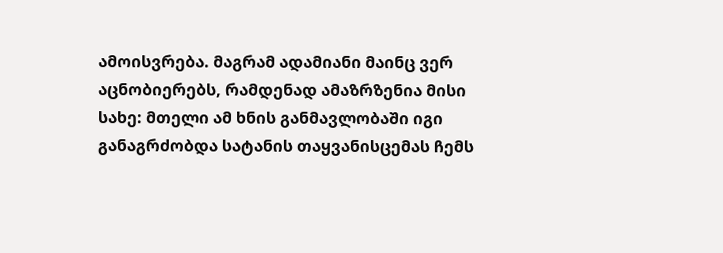ამოისვრება. მაგრამ ადამიანი მაინც ვერ აცნობიერებს, რამდენად ამაზრზენია მისი სახე: მთელი ამ ხნის განმავლობაში იგი განაგრძობდა სატანის თაყვანისცემას ჩემს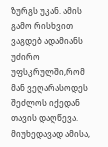ზურგს უკან. ამის გამო რისხვით ვაგდებ ადამიანს უძირო უფსკრულში,რომ მან ვეღარასოდეს შეძლოს იქედან თავის დაღწევა. მიუხედავად ამისა,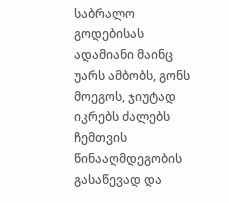საბრალო გოდებისას ადამიანი მაინც უარს ამბობს, გონს მოეგოს, ჯიუტად იკრებს ძალებს ჩემთვის წინააღმდეგობის გასაწევად და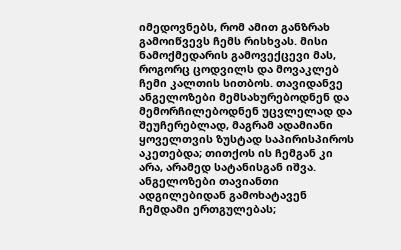იმედოვნებს, რომ ამით განზრახ გამოიწვევს ჩემს რისხვას. მისი ნამოქმედარის გამოვექცევი მას, როგორც ცოდვილს და მოვაკლებ ჩემი კალთის სითბოს. თავიდანვე ანგელოზები მემსახურებოდნენ და მემორჩილებოდნენ უცვლელად და შეუჩერებლად, მაგრამ ადამიანი ყოველთვის ზუსტად საპირისპიროს აკეთებდა; თითქოს ის ჩემგან კი არა, არამედ სატანისგან იშვა. ანგელოზები თავიანთი ადგილებიდან გამოხატავენ ჩემდამი ერთგულებას;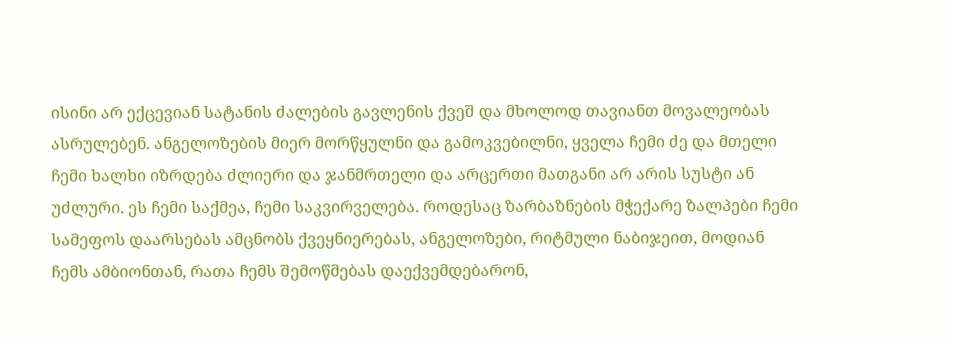ისინი არ ექცევიან სატანის ძალების გავლენის ქვეშ და მხოლოდ თავიანთ მოვალეობას ასრულებენ. ანგელოზების მიერ მორწყულნი და გამოკვებილნი, ყველა ჩემი ძე და მთელი ჩემი ხალხი იზრდება ძლიერი და ჯანმრთელი და არცერთი მათგანი არ არის სუსტი ან უძლური. ეს ჩემი საქმეა, ჩემი საკვირველება. როდესაც ზარბაზნების მჭექარე ზალპები ჩემი სამეფოს დაარსებას ამცნობს ქვეყნიერებას, ანგელოზები, რიტმული ნაბიჯეით, მოდიან ჩემს ამბიონთან, რათა ჩემს შემოწმებას დაექვემდებარონ,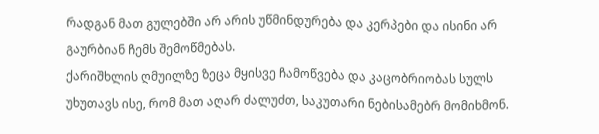რადგან მათ გულებში არ არის უწმინდურება და კერპები და ისინი არ გაურბიან ჩემს შემოწმებას.
ქარიშხლის ღმუილზე ზეცა მყისვე ჩამოწვება და კაცობრიობას სულს უხუთავს ისე, რომ მათ აღარ ძალუძთ, საკუთარი ნებისამებრ მომიხმონ.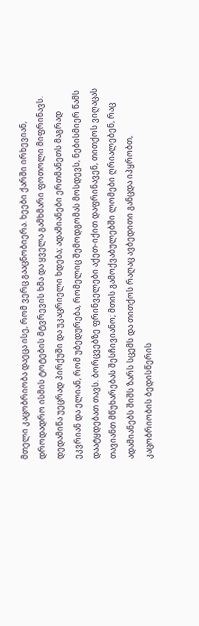მთელი კაცობრიობა დაეცა ისე, რომ ვერც გააცნობიერა. ხეები ქარში ირხევიან, დროდადრო ისმის ტოტების მტვრევის ხმა და ყველა გამხმარი ფოთოლი მიფრინავს. დედამიწა უეცრად პირქუში და უკაცრიელი ხდება; ადამიანები ერთმანეთს მაგრად ეკვრიან და ელიან, რომ უბედურება, რომელიც შემოდგომას მოსდევს, ნებისმიერ წამს დაატყდებათ თავს. ბორცვებზე ფრინველები აქეთ-იქით დაფრინავენ, თითქოს ვიღაცას თავიანთ მწუხარებას შესჩივიანო; მთის გამოქვაბულებში ლომები ღრიალებენ, რაც ადამიანებს შიშს ზარს სცემს და თითქოს რაღაც ავბედითი განცდა იპყრობთ, კაცობრიობის ბედისწერის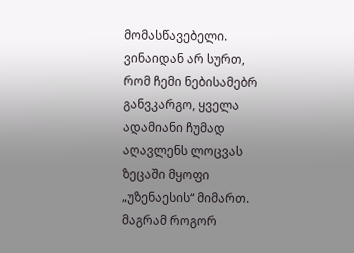მომასწავებელი. ვინაიდან არ სურთ, რომ ჩემი ნებისამებრ განვკარგო, ყველა ადამიანი ჩუმად აღავლენს ლოცვას ზეცაში მყოფი „უზენაესის“ მიმართ. მაგრამ როგორ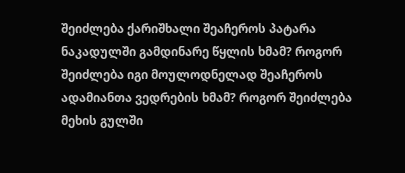შეიძლება ქარიშხალი შეაჩეროს პატარა ნაკადულში გამდინარე წყლის ხმამ? როგორ შეიძლება იგი მოულოდნელად შეაჩეროს ადამიანთა ვედრების ხმამ? როგორ შეიძლება მეხის გულში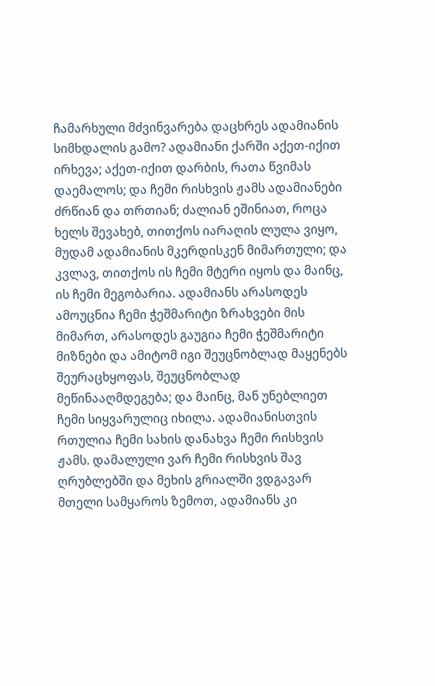ჩამარხული მძვინვარება დაცხრეს ადამიანის სიმხდალის გამო? ადამიანი ქარში აქეთ-იქით ირხევა; აქეთ-იქით დარბის, რათა წვიმას დაემალოს; და ჩემი რისხვის ჟამს ადამიანები ძრწიან და თრთიან; ძალიან ეშინიათ, როცა ხელს შევახებ, თითქოს იარაღის ლულა ვიყო, მუდამ ადამიანის მკერდისკენ მიმართული; და კვლავ, თითქოს ის ჩემი მტერი იყოს და მაინც, ის ჩემი მეგობარია. ადამიანს არასოდეს ამოუცნია ჩემი ჭეშმარიტი ზრახვები მის მიმართ, არასოდეს გაუგია ჩემი ჭეშმარიტი მიზნები და ამიტომ იგი შეუცნობლად მაყენებს შეურაცხყოფას, შეუცნობლად მეწინააღმდეგება; და მაინც, მან უნებლიეთ ჩემი სიყვარულიც იხილა. ადამიანისთვის რთულია ჩემი სახის დანახვა ჩემი რისხვის ჟამს. დამალული ვარ ჩემი რისხვის შავ ღრუბლებში და მეხის გრიალში ვდგავარ მთელი სამყაროს ზემოთ, ადამიანს კი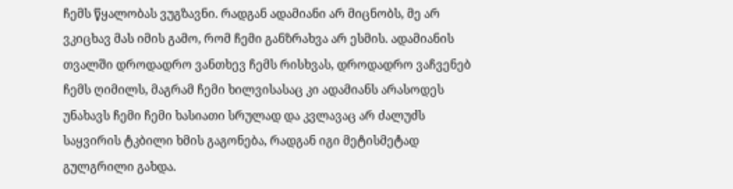ჩემს წყალობას ვუგზავნი. რადგან ადამიანი არ მიცნობს, მე არ ვკიცხავ მას იმის გამო, რომ ჩემი განზრახვა არ ესმის. ადამიანის თვალში დროდადრო ვანთხევ ჩემს რისხვას, დროდადრო ვაჩვენებ ჩემს ღიმილს, მაგრამ ჩემი ხილვისასაც კი ადამიანს არასოდეს უნახავს ჩემი ჩემი ხასიათი სრულად და კვლავაც არ ძალუძს საყვირის ტკბილი ხმის გაგონება, რადგან იგი მეტისმეტად გულგრილი გახდა.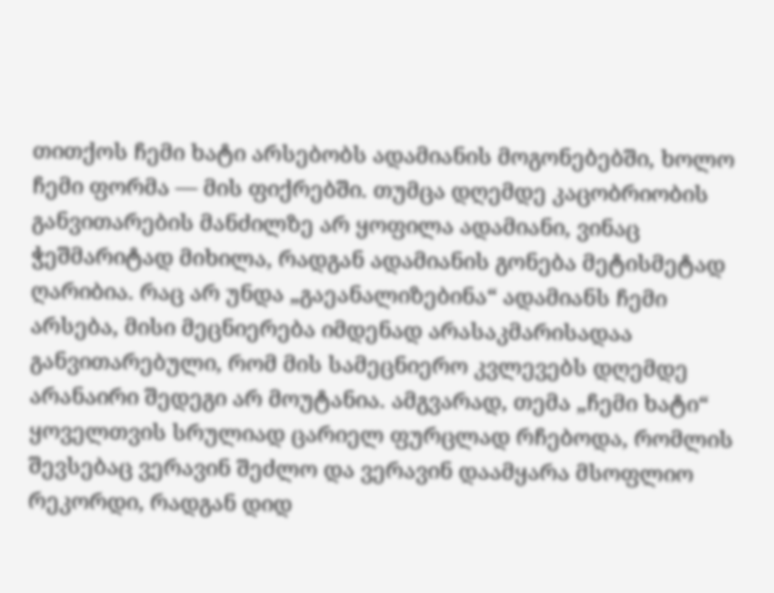თითქოს ჩემი ხატი არსებობს ადამიანის მოგონებებში, ხოლო ჩემი ფორმა — მის ფიქრებში. თუმცა დღემდე კაცობრიობის განვითარების მანძილზე არ ყოფილა ადამიანი, ვინაც ჭეშმარიტად მიხილა, რადგან ადამიანის გონება მეტისმეტად ღარიბია. რაც არ უნდა „გაეანალიზებინა“ ადამიანს ჩემი არსება, მისი მეცნიერება იმდენად არასაკმარისადაა განვითარებული, რომ მის სამეცნიერო კვლევებს დღემდე არანაირი შედეგი არ მოუტანია. ამგვარად, თემა „ჩემი ხატი“ ყოველთვის სრულიად ცარიელ ფურცლად რჩებოდა, რომლის შევსებაც ვერავინ შეძლო და ვერავინ დაამყარა მსოფლიო რეკორდი, რადგან დიდ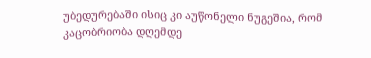უბედურებაში ისიც კი აუწონელი ნუგეშია, რომ კაცობრიობა დღემდე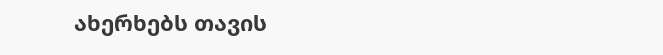ახერხებს თავის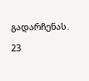გადარჩენას.
23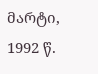მარტი, 1992 წ.